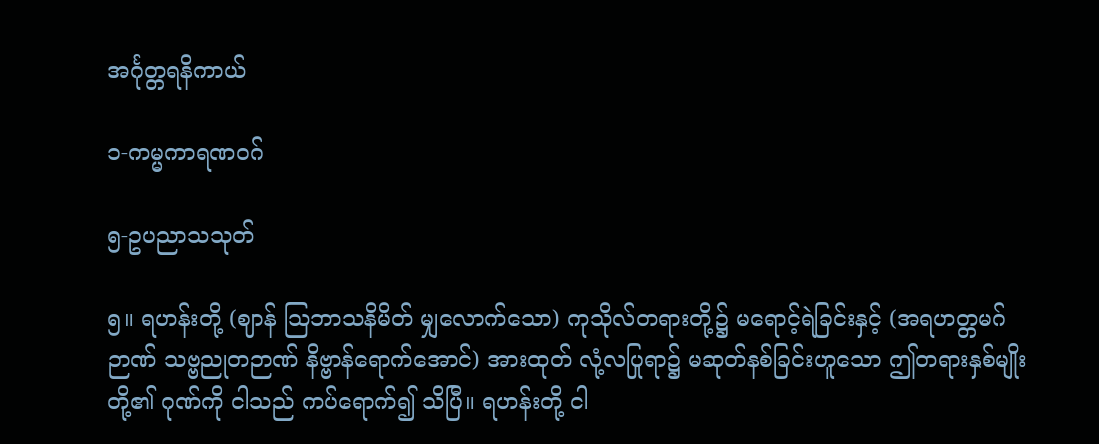အင်္ဂုတ္တရနိကာယ်

၁-ကမ္မကာရဏဝဂ်

၅-ဥပညာသသုတ်

၅။ ရဟန်းတို့ (ဈာန် သြဘာသနိမိတ် မျှလောက်သော) ကုသိုလ်တရားတို့၌ မရောင့်ရဲခြင်းနှင့် (အရဟတ္တမဂ်ဉာဏ် သဗ္ဗညုတဉာဏ် နိဗ္ဗာန်ရောက်အောင်) အားထုတ် လုံ့လပြုရာ၌ မဆုတ်နစ်ခြင်းဟူသော ဤတရားနှစ်မျိုးတို့၏ ဂုဏ်ကို ငါသည် ကပ်ရောက်၍ သိပြီ။ ရဟန်းတို့ ငါ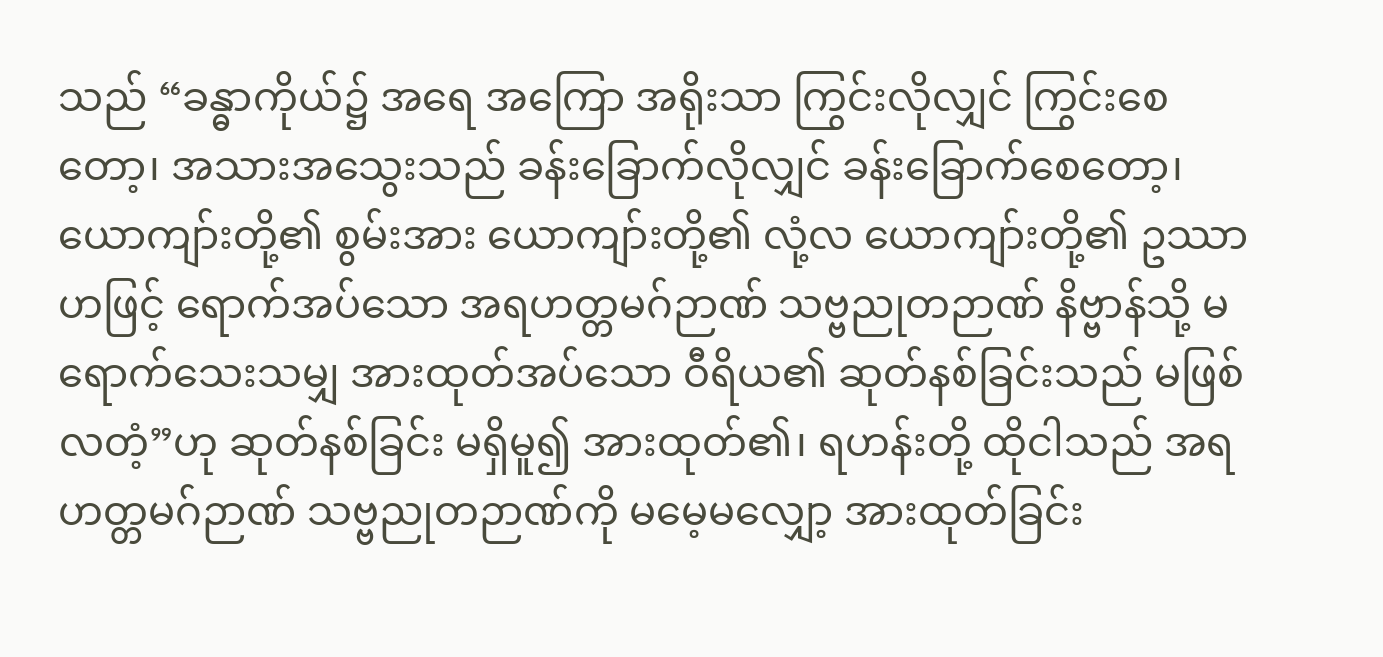သည် “ခန္ဓာကိုယ်၌ အရေ အကြော အရိုးသာ ကြွင်းလိုလျှင် ကြွင်းစေတော့၊ အသားအသွေးသည် ခန်းခြောက်လိုလျှင် ခန်းခြောက်စေတော့၊ ယောကျာ်းတို့၏ စွမ်းအား ယောကျာ်းတို့၏ လုံ့လ ယောကျာ်းတို့၏ ဥဿာဟဖြင့် ရောက်အပ်သော အရဟတ္တမဂ်ဉာဏ် သဗ္ဗညုတဉာဏ် နိဗ္ဗာန်သို့ မရောက်သေးသမျှ အားထုတ်အပ်သော ဝီရိယ၏ ဆုတ်နစ်ခြင်းသည် မဖြစ်လတံ့”ဟု ဆုတ်နစ်ခြင်း မရှိမူ၍ အားထုတ်၏၊ ရဟန်းတို့ ထိုငါသည် အရဟတ္တမဂ်ဉာဏ် သဗ္ဗညုတဉာဏ်ကို မမေ့မလျှော့ အားထုတ်ခြင်း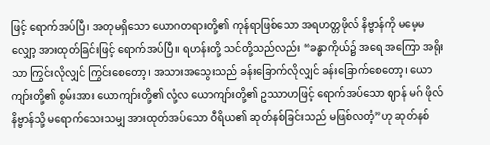ဖြင့် ရောက်အပ်ပြီ၊ အတုမရှိသော ယောဂတရားတို့၏ ကုန်ရာဖြစ်သော အရဟတ္တဖိုလ် နိဗ္ဗာန်ကို မမေ့မလျှော့ အားထုတ်ခြင်းဖြင့် ရောက်အပ်ပြီ။ ရဟန်းတို့ သင်တို့သည်လည်း “ခန္ဓာကိုယ်၌ အရေ အကြော အရိုးသာ ကြွင်းလိုလျှင် ကြွင်းစေတော့၊ အသားအသွေးသည် ခန်းခြောက်လိုလျှင် ခန်းခြောက်စေတော့၊ ယောကျာ်းတို့၏ စွမ်းအား ယောကျာ်းတို့၏ လုံ့လ ယောကျာ်းတို့၏ ဥဿာဟဖြင့် ရောက်အပ်သော ဈာန် မဂ် ဖိုလ် နိဗ္ဗာန်သို့ မရောက်သေးသမျှ အားထုတ်အပ်သော ဝီရိယ၏ ဆုတ်နစ်ခြင်းသည် မဖြစ်လတံ့”ဟု ဆုတ်နစ်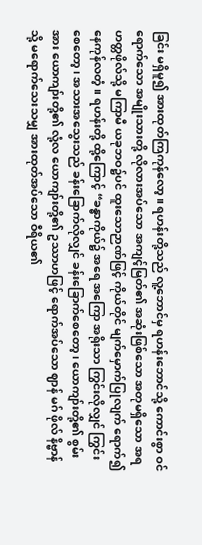ခြင်း မရှိမူ၍ အားထုတ်ကြကုန်လော့။ ရဟန်းတို့သည် လူ့ဘောင်မှ ရဟန်းဘောင်သို့ ကောင်းစွာ ဝင်ရောက်သော အမျိုးသားတို့ လိုလားအပ်သော အကျင့်မြတ်၏ အဆုံးဖြစ်သော အတုမရှိသော အရဟတ္တဖိုလ်သို့ မကြာမီ ယခုဘဝ၌ပင် ထူးသောဉာဏ်ဖြင့် ကိုယ်တိုင် မျက်မှောက်ပြုလျက် ရောက်၍ နေကုန်လတံ့။ ရဟန်းတို့ ထို့ကြောင့် “ခန္ဓာကိုယ်၌ အရေ အကြော အရိုးသာ ကြွင်းလိုလျှင် ကြွင်းစေတော့၊ အသားအသွေးသည် ခန်းခြောက်လိုလျှင် ခန်းခြောက်စေတော့၊ ယောကျာ်းတို့၏ စွမ်းအား ယောကျာ်းတို့၏ လုံ့လ ယောကျာ်းတို့၏ ဥဿာဟဖြင့် ရောက်အပ်သော ဈာန် မဂ် ဖိုလ် နိဗ္ဗာန်သို့ မရောက်သေးသမျှ အားထုတ်အပ်သော ဝီရိယ၏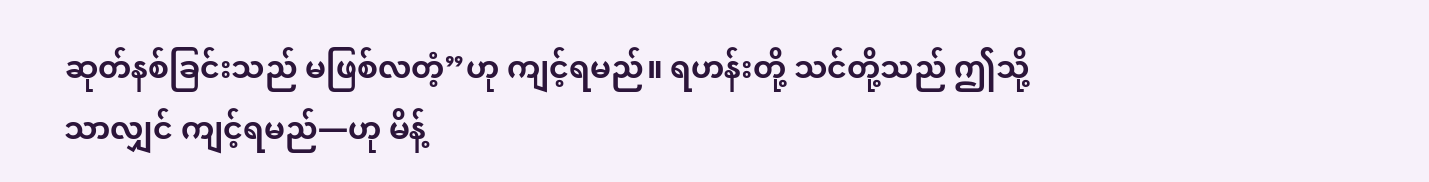ဆုတ်နစ်ခြင်းသည် မဖြစ်လတံ့”ဟု ကျင့်ရမည်။ ရဟန်းတို့ သင်တို့သည် ဤသို့သာလျှင် ကျင့်ရမည်—ဟု မိန့်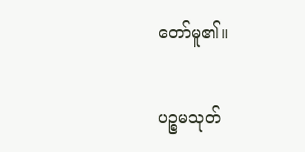တော်မူ၏။

ပဉ္စမသုတ်